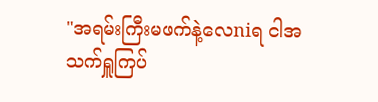"အရမ်းကြီးမဖက်နဲ့လေniရ ငါအသက်ရှူကြပ်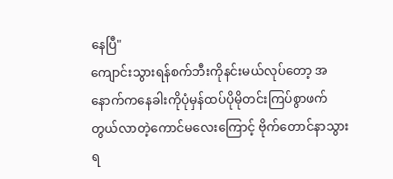နေပြီ"
ကျောင်းသွားရန်စက်ဘီးကိုနင်းမယ်လုပ်တော့ အနောက်ကနေခါးကိုပုံမှန်ထပ်ပိုမိုတင်းကြပ်စွာဖက်တွယ်လာတဲ့ကောင်မလေးကြောင့် ဗိုက်တောင်နာသွားရ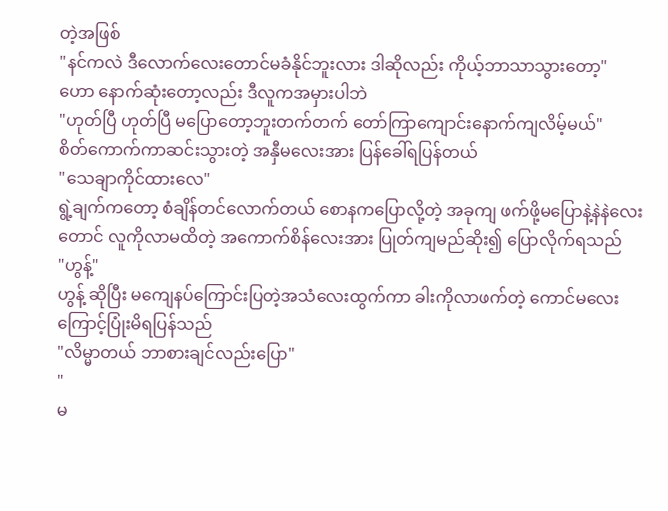တဲ့အဖြစ်
"နင်ကလဲ ဒီလောက်လေးတောင်မခံနိုင်ဘူးလား ဒါဆိုလည်း ကိုယ့်ဘာသာသွားတော့"
ဟော နောက်ဆုံးတော့လည်း ဒီလူကအမှားပါဘဲ
"ဟုတ်ပြီ ဟုတ်ပြီ မပြောတော့ဘူးတက်တက် တော်ကြာကျောင်းနောက်ကျလိမ့်မယ်"
စိတ်ကောက်ကာဆင်းသွားတဲ့ အနှီမလေးအား ပြန်ခေါ်ရပြန်တယ်
"သေချာကိုင်ထားလေ"
ရွဲ့ချက်ကတော့ စံချိန်တင်လောက်တယ် စောနကပြောလို့တဲ့ အခုကျ ဖက်ဖို့မပြောနဲ့နဲနဲလေးတောင် လူကိုလာမထိတဲ့ အကောက်စိန်လေးအား ပြုတ်ကျမည်ဆိုး၍ ပြောလိုက်ရသည်
"ဟွန့်"
ဟွန့် ဆိုပြီး မကျေနပ်ကြောင်းပြတဲ့အသံလေးထွက်ကာ ခါးကိုလာဖက်တဲ့ ကောင်မလေး ကြောင့်ပြုံးမိရပြန်သည်
"လိမ္မာတယ် ဘာစားချင်လည်းပြော"
"
မ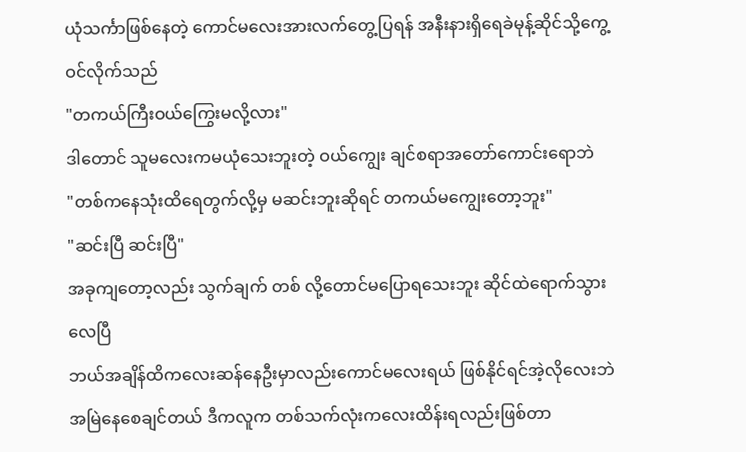ယုံသင်္ကာဖြစ်နေတဲ့ ကောင်မလေးအားလက်တွေ့ပြရန် အနီးနားရှိရေခဲမုန့်ဆိုင်သို့ကွေ့ဝင်လိုက်သည်
"တကယ်ကြီးဝယ်ကြွေးမလို့လား"
ဒါတောင် သူမလေးကမယုံသေးဘူးတဲ့ ဝယ်ကျွေး ချင်စရာအတော်ကောင်းရောဘဲ
"တစ်ကနေသုံးထိရေတွက်လို့မှ မဆင်းဘူးဆိုရင် တကယ်မကျွေးတော့ဘူး"
"ဆင်းပြီ ဆင်းပြီ"
အခုကျတော့လည်း သွက်ချက် တစ် လို့တောင်မပြောရသေးဘူး ဆိုင်ထဲရောက်သွားလေပြီ
ဘယ်အချိန်ထိကလေးဆန်နေဦးမှာလည်းကောင်မလေးရယ် ဖြစ်နိုင်ရင်အဲ့လိုလေးဘဲအမြဲနေစေချင်တယ် ဒီကလူက တစ်သက်လုံးကလေးထိန်းရလည်းဖြစ်တာ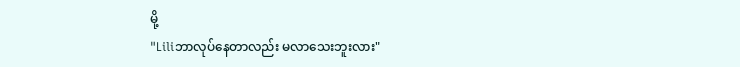မို့
"Liliဘာလုပ်နေတာလည်း မလာသေးဘူးလား"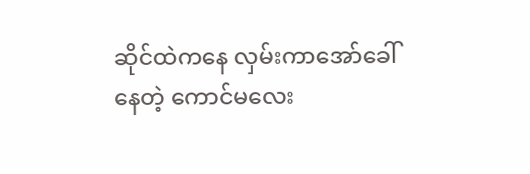ဆိုင်ထဲကနေ လှမ်းကာအော်ခေါ်နေတဲ့ ကောင်မလေး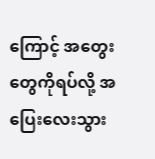ကြောင့် အတွေးတွေကိုရပ်လို့ အပြေးလေးသွား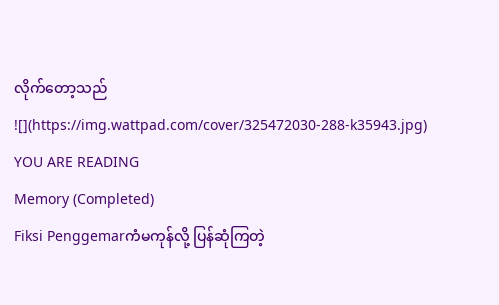လိုက်တော့သည်
![](https://img.wattpad.com/cover/325472030-288-k35943.jpg)
YOU ARE READING
Memory (Completed)
Fiksi Penggemarကံမကုန်လို့ ပြန်ဆုံကြတဲ့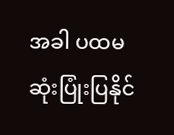အခါ ပထမဆုံးပြုံးပြနိုင်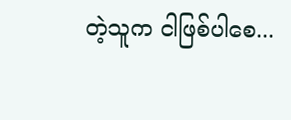တဲ့သူက ငါဖြစ်ပါစေ...